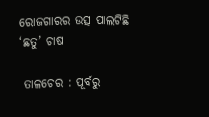ରୋଜଗାରର ଉତ୍ସ ପାଲଟିଛି ‘ଛତୁ’ ଚାଷ

 ତାଳଚେର : ପୂର୍ବରୁ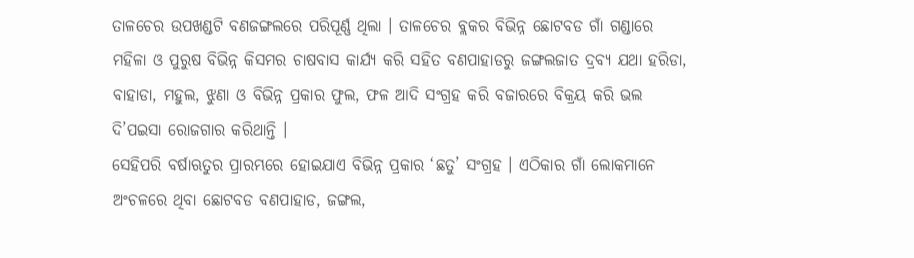ତାଳଚେର ଉପଖଣ୍ଡଟି ବଣଜଙ୍ଗଲରେ ପରିପୂର୍ଣ୍ଣ ଥିଲା । ତାଳଚେର ବ୍ଲକର ବିଭିନ୍ନ ଛୋଟବଡ ଗାଁ ଗଣ୍ଡାରେ ମହିଳା ଓ ପୁରୁଷ ବିଭିନ୍ନ କିସମର ଚାଷବାସ କାର୍ଯ୍ୟ କରି ସହିତ ବଣପାହାଡରୁ ଜଙ୍ଗଲଜାତ ଦ୍ରବ୍ୟ ଯଥା ହରିଡା, ବାହାଡା, ମହୁଲ, ଝୁଣା ଓ ବିଭିନ୍ନ ପ୍ରକାର ଫୁଲ, ଫଳ ଆଦି ସଂଗ୍ରହ କରି ବଜାରରେ ବିକ୍ରୟ କରି ଭଲ ଦି’ପଇସା ରୋଜଗାର କରିଥାନ୍ତି ।
ସେହିପରି ବର୍ଷାଋତୁର ପ୍ରାରମ୍ଭରେ ହୋଇଯାଏ ବିଭିନ୍ନ ପ୍ରକାର ‘ଛତୁ’ ସଂଗ୍ରହ । ଏଠିକାର ଗାଁ ଲୋକମାନେ ଅଂଚଳରେ ଥିବା ଛୋଟବଡ ବଣପାହାଡ, ଜଙ୍ଗଲ,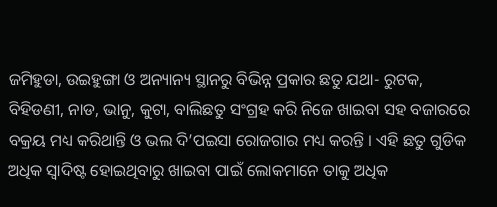ଜମିହୁଡା, ଉଇହୁଙ୍ଗା ଓ ଅନ୍ୟାନ୍ୟ ସ୍ଥାନରୁ ବିଭିନ୍ନ ପ୍ରକାର ଛତୁ ଯଥା- ରୁଟକ, ବିହିଡଣୀ, ନାଡ, ଭାନୁ, କୁଟା, ବାଲିଛତୁ ସଂଗ୍ରହ କରି ନିଜେ ଖାଇବା ସହ ବଜାରରେ ବକ୍ରୟ ମଧ୍ୟ କରିଥାନ୍ତି ଓ ଭଲ ଦି’ପଇସା ରୋଜଗାର ମଧ୍ୟ କରନ୍ତି । ଏହି ଛତୁ ଗୁଡିକ ଅଧିକ ସ୍ୱାଦିଷ୍ଟ ହୋଇଥିବାରୁ ଖାଇବା ପାଇଁ ଲୋକମାନେ ତାକୁ ଅଧିକ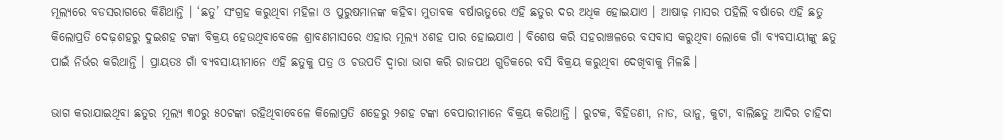ମୂଲ୍ୟରେ ବଡସରାଗରେ କିଣିଥାନ୍ତି । ‘ଛତୁ’ ସଂଗ୍ରହ କରୁଥିବା ମହିଳା ଓ ପୁରୁଷମାନଙ୍କ କହିବା ମୁତାବକ ବର୍ଷାଋତୁରେ ଏହି ଛତୁର ଦର ଅଧିକ ହୋଇଯାଏ । ଆଷାଢ଼ ମାସର ପହିଲି ବର୍ଷାରେ ଏହି ଛତୁ କିଲୋପ୍ରତି ଦେଢ଼ଶହରୁ ଦୁଇଶହ ଟଙ୍କା ବିକ୍ରୟ ହେଉଥିବାବେଳେ ଶ୍ରାବଣମାସରେ ଏହାର ମୂଲ୍ୟ ୪ଶହ ପାର ହୋଇଯାଏ । ବିଶେଷ କରି ସହରାଞ୍ଚଳରେ ବସବାସ କରୁଥିବା ଲୋକେ ଗାଁ ବ୍ୟବସାୟୀଙ୍କୁ ଛତୁ ପାଇଁ ନିର୍ଭର କରିଥାନ୍ତି । ପ୍ରାୟତଃ ଗାଁ ବ୍ୟବସାୟୀମାନେ ଏହି ଛତୁକୁ ପତ୍ର ଓ ଚଉପତି ଦ୍ୱାରା ଭାଗ କରି ରାଜପଥ ଗୁଡିକରେ ବସି ବିକ୍ରୟ କରୁଥିବା ଦେଖିବାକୁ ମିଳଛି ।

ଭାଗ କରାଯାଇଥିବା ଛତୁର ମୂଲ୍ୟ ୩୦ରୁ ୫୦ଟଙ୍କା ରହିଥିବାବେଳେ କିଲୋପ୍ରତି ଶହେରୁ ୨ଶହ ଟଙ୍କା ବେପାରୀମାନେ ବିକ୍ରୟ କରିଥାନ୍ତି । ରୁଟକ, ବିହିଡଣୀ, ନାଡ, ଭାନୁ, କୁଟା, ବାଲିଛତୁ ଆଦିର ଚାହିଦା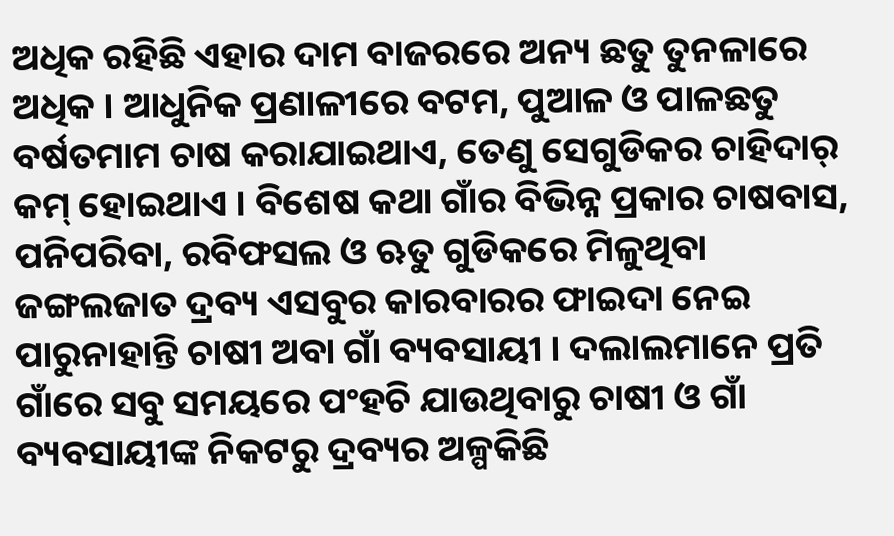ଅଧିକ ରହିଛି ଏହାର ଦାମ ବାଜରରେ ଅନ୍ୟ ଛତୁ ତୁନଳାରେ ଅଧିକ । ଆଧୁନିକ ପ୍ରଣାଳୀରେ ବଟମ, ପୁଆଳ ଓ ପାଳଛତୁ ବର୍ଷତମାମ ଚାଷ କରାଯାଇଥାଏ, ତେଣୁ ସେଗୁଡିକର ଚାହିଦାର୍ କମ୍ ହୋଇଥାଏ । ବିଶେଷ କଥା ଗାଁର ବିଭିନ୍ନ ପ୍ରକାର ଚାଷବାସ, ପନିପରିବା, ରବିଫସଲ ଓ ଋତୁ ଗୁଡିକରେ ମିଳୁଥିବା ଜଙ୍ଗଲଜାତ ଦ୍ରବ୍ୟ ଏସବୁର କାରବାରର ଫାଇଦା ନେଇ ପାରୁନାହାନ୍ତି ଚାଷୀ ଅବା ଗାଁ ବ୍ୟବସାୟୀ । ଦଲାଲମାନେ ପ୍ରତି ଗାଁରେ ସବୁ ସମୟରେ ପଂହଚି ଯାଉଥିବାରୁ ଚାଷୀ ଓ ଗାଁ ବ୍ୟବସାୟୀଙ୍କ ନିକଟରୁ ଦ୍ରବ୍ୟର ଅଳ୍ପକିଛି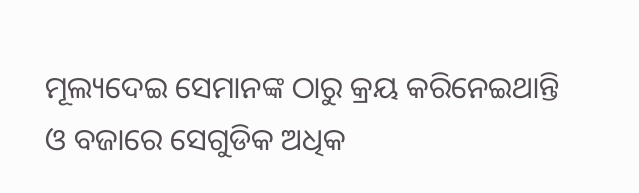ମୂଲ୍ୟଦେଇ ସେମାନଙ୍କ ଠାରୁ କ୍ରୟ କରିନେଇଥାନ୍ତି ଓ ବଜାରେ ସେଗୁଡିକ ଅଧିକ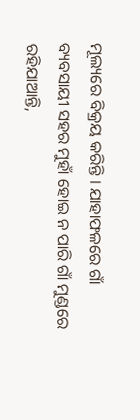ମୂଲ୍ୟରେ ବିକ୍ରୟ କରିନ୍ତି । ଯାହାଫଳରେ ଗାଁ ବ୍ୟବସାୟୀ ସହର ମୁହାଁ ହୋଇ ନ ପାରି ଗାଁ ମୁଣ୍ଡରେ ରହିଯାଆନ୍ତି,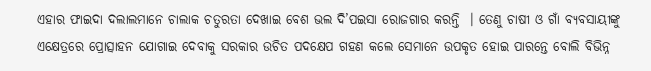ଏହାର ଫାଇଦା ଦଲାଲମାନେ ଚାଲାକ ଚତୁରତା ଦେଖାଇ ବେଶ ଭଲ ଦି’ପଇସା ରୋଜଗାର କରନ୍ତି  । ତେଣୁ ଚାଷୀ ଓ ଗାଁ ବ୍ୟବସାୟୀଙ୍କୁ ଏକ୍ଷେତ୍ରରେ ପ୍ରୋତ୍ସାହନ ଯୋଗାଇ ଦେବାକୁ ସରକାର ଉଚିତ ପଦକ୍ଷେପ ଗହଣ କଲେ ସେମାନେ ଉପକୃତ ହୋଇ ପାରନ୍ତେ ବୋଲି ବିଭିନ୍ନ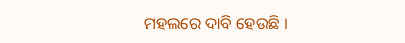ମହଲରେ ଦାବି ହେଉଛି ।